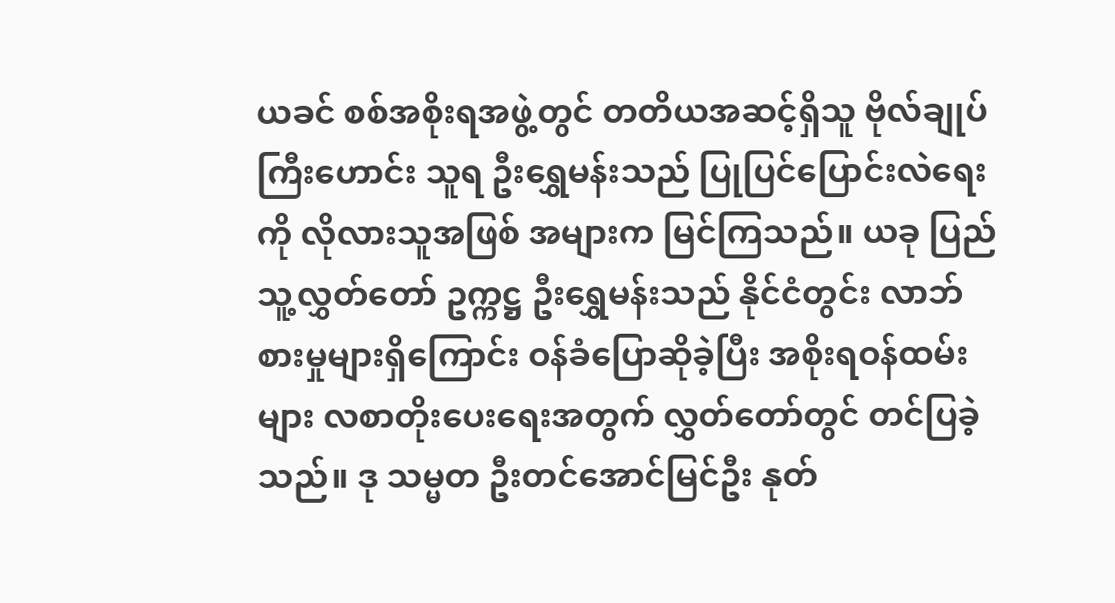ယခင် စစ်အစိုးရအဖွဲ့တွင် တတိယအဆင့်ရှိသူ ဗိုလ်ချုပ်ကြီးဟောင်း သူရ ဦးရွှေမန်းသည် ပြုပြင်ပြောင်းလဲရေးကို လိုလားသူအဖြစ် အများက မြင်ကြသည်။ ယခု ပြည်သူ့လွှတ်တော် ဥက္ကဋ္ဌ ဦးရွှေမန်းသည် နိုင်ငံတွင်း လာဘ်စားမှုများရှိကြောင်း ဝန်ခံပြောဆိုခဲ့ပြီး အစိုးရဝန်ထမ်းများ လစာတိုးပေးရေးအတွက် လွှတ်တော်တွင် တင်ပြခဲ့သည်။ ဒု သမ္မတ ဦးတင်အောင်မြင်ဦး နုတ်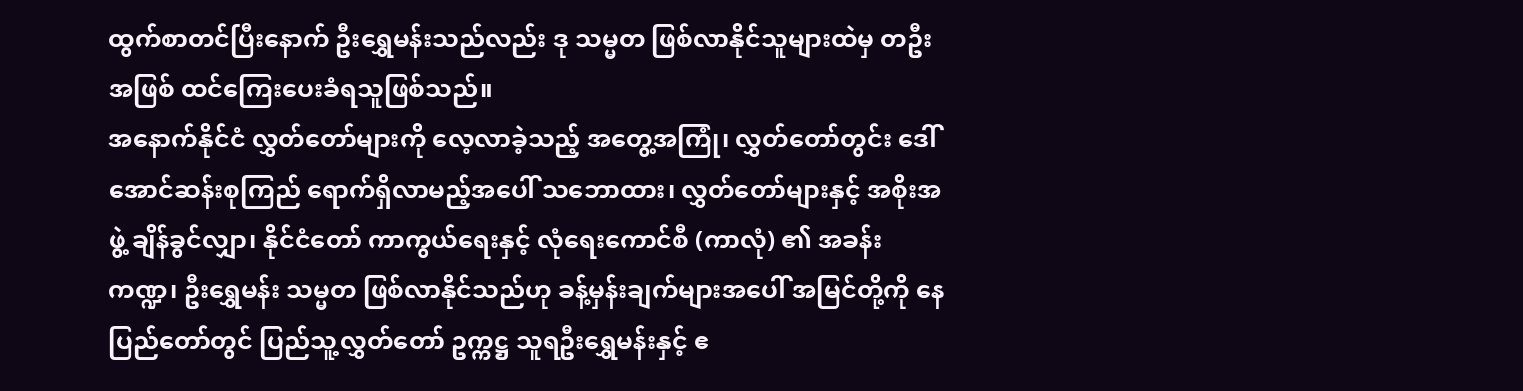ထွက်စာတင်ပြီးနောက် ဦးရွှေမန်းသည်လည်း ဒု သမ္မတ ဖြစ်လာနိုင်သူများထဲမှ တဦးအဖြစ် ထင်ကြေးပေးခံရသူဖြစ်သည်။
အနောက်နိုင်ငံ လွှတ်တော်များကို လေ့လာခဲ့သည့် အတွေ့အကြုံ၊ လွှတ်တော်တွင်း ဒေါ်အောင်ဆန်းစုကြည် ရောက်ရှိလာမည့်အပေါ် သဘောထား၊ လွှတ်တော်များနှင့် အစိုးအဖွဲ့ ချိန်ခွင်လျှာ၊ နိုင်ငံတော် ကာကွယ်ရေးနှင့် လုံရေးကောင်စီ (ကာလုံ) ၏ အခန်းကဏ္ဍ၊ ဦးရွှေမန်း သမ္မတ ဖြစ်လာနိုင်သည်ဟု ခန့်မှန်းချက်များအပေါ် အမြင်တို့ကို နေပြည်တော်တွင် ပြည်သူ့လွှတ်တော် ဥက္ကဋ္ဌ သူရဦးရွှေမန်းနှင့် ဧ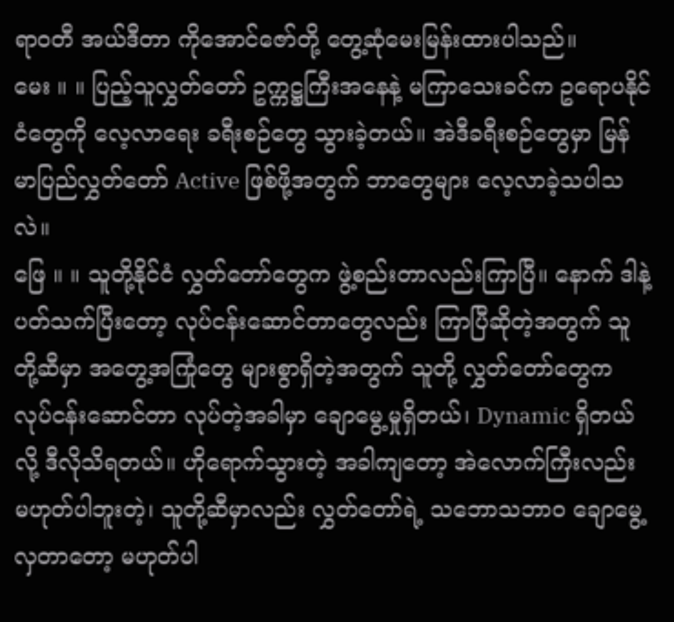ရာဝတီ အယ်ဒီတာ ကိုအောင်ဇော်တို့ တွေ့ဆုံမေးမြန်းထားပါသည်။
မေး ။ ။ ပြည့်သူလွှတ်တော် ဥက္ကဋ္ဌကြီးအနေနဲ့ မကြာသေးခင်က ဥရောပနိုင်ငံတွေကို လေ့လာရေး ခရီးစဉ်တွေ သွားခဲ့တယ်။ အဲဒီခရီးစဉ်တွေမှာ မြန်မာပြည်လွှတ်တော် Active ဖြစ်ဖို့အတွက် ဘာတွေများ လေ့လာခဲ့သပါသလဲ။
ဖြေ ။ ။ သူတို့နိုင်ငံ လွှတ်တော်တွေက ဖွဲ့စည်းတာလည်းကြာပြီ။ နောက် ဒါနဲ့ပတ်သက်ပြီးတော့ လုပ်ငန်းဆောင်တာတွေလည်း ကြာပြီဆိုတဲ့အတွက် သူတို့ဆီမှာ အတွေ့အကြုံတွေ များစွာရှိတဲ့အတွက် သူတို့ လွှတ်တော်တွေက လုပ်ငန်းဆောင်တာ လုပ်တဲ့အခါမှာ ချောမွေ့မှုရှိတယ်၊ Dynamic ရှိတယ်လို့ ဒီလိုသိရတယ်။ ဟိုရောက်သွားတဲ့ အခါကျတော့ အဲလောက်ကြီးလည်း မဟုတ်ပါဘူးတဲ့၊ သူတို့ဆီမှာလည်း လွှတ်တော်ရဲ့ သဘောသဘာ၀ ချောမွေ့လှတာတော့ မဟုတ်ပါ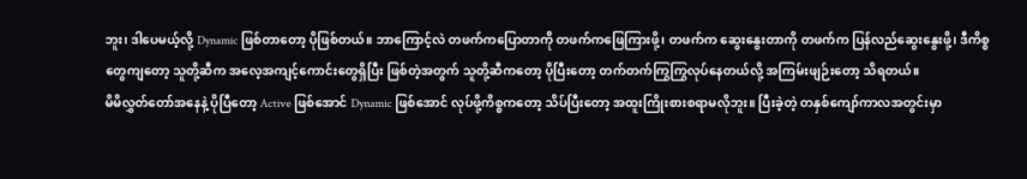ဘူး၊ ဒါပေမယ့်လို့ Dynamic ဖြစ်တာတော့ ပိုဖြစ်တယ်။ ဘာကြောင့်လဲ တဖက်ကပြောတာကို တဖက်ကဖြေကြားဖို့၊ တဖက်က ဆွေးနွေးတာကို တဖက်က ပြန်လည်ဆွေးနွေးဖို့၊ ဒီကိစ္စတွေကျတော့ သူတို့ဆီက အလေ့အကျင့်ကောင်းတွေရှိပြီး ဖြစ်တဲ့အတွက် သူတို့ဆီကတော့ ပိုပြီးတော့ တက်တက်ကြွကြွလုပ်နေတယ်လို့ အကြမ်းဖျဉ်းတော့ သိရတယ်။
မိမိလွှတ်တော်အနေနဲ့ ပိုပြီတော့ Active ဖြစ်အောင် Dynamic ဖြစ်အောင် လုပ်ဖို့ကိစ္စကတော့ သိပ်ပြီးတော့ အထူးကြိုးစားစရာမလိုဘူး။ ပြီးခဲ့တဲ့ တနှစ်ကျော်ကာလအတွင်းမှာ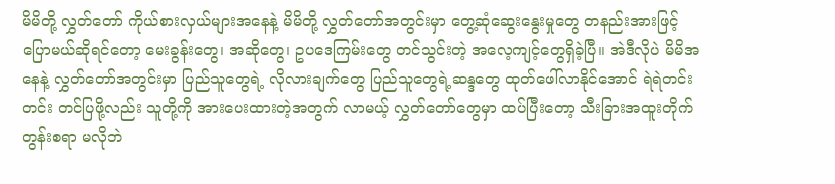မိမိတို့ လွှတ်တော် ကိုယ်စားလှယ်များအနေနဲ့ မိမိတို့ လွှတ်တော်အတွင်းမှာ တွေ့ဆုံဆွေးနွေးမှုတွေ တနည်းအားဖြင့် ပြောမယ်ဆိုရင်တော့ မေးခွန်းတွေ၊ အဆိုတွေ၊ ဥပဒေကြမ်းတွေ တင်သွင်းတဲ့ အလေ့ကျင့်တွေရှိခဲ့ပြီ။ အဲဒီလိုပဲ မိမိအနေနဲ့ လွှတ်တော်အတွင်းမှာ ပြည်သူတွေရဲ့ လိုလားချက်တွေ ပြည်သူတွေရဲ့ဆန္ဒတွေ ထုတ်ဖေါ်လာနိုင်အောင် ရဲရဲတင်းတင်း တင်ပြဖို့လည်း သူတို့ကို အားပေးထားတဲ့အတွက် လာမယ့် လွှတ်တော်တွေမှာ ထပ်ပြီးတော့ သီးခြားအထူးတိုက်တွန်းစရာ မလိုဘဲ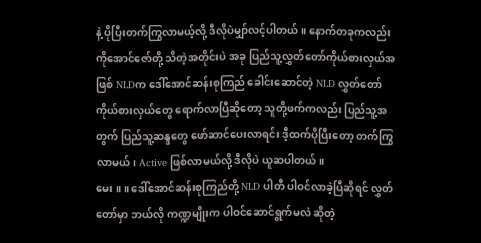နဲ့ ပိုပြီးတက်ကြွလာမယ့်လို့ ဒီလိုပဲမျှာ်လင့်ပါတယ်။ နောက်တခုကလည်း ကိုအောင်ဇော်တို့ သိတဲ့အတိုင်းပဲ အခု ပြည်သူ့လွှတ်တော်ကိုယ်စားလှယ်အဖြစ် NLDက ဒေါ်အောင်ဆန်းစုကြည် ခေါင်းဆောင်တဲ့ NLD လွှတ်တော်ကိုယ်စားလှယ်တွေ ရောက်လာပြီဆိုတော့ သူတို့ဖက်ကလည်း ပြည်သူ့အတွက် ပြည်သူ့ဆန္ဒတွေ ဖော်ဆာင်ပေးလာရင်း ဒီ့ထက်ပိုပြီးတော့ တက်ကြွလာမယ်၊ Active ဖြစ်လာမယ်လို့ ဒီလိုပဲ ယူဆပါတယ်။
မေး ။ ။ ဒေါ်အောင်ဆန်းစုကြည်တို့ NLD ပါတီ ပါဝင်လာခဲ့ပြီဆိုရင် လွှတ်တော်မှာ ဘယ်လို ကဏ္ဍမျိုးက ပါဝင်ဆောင်ရွက်မလဲ ဆိုတဲ့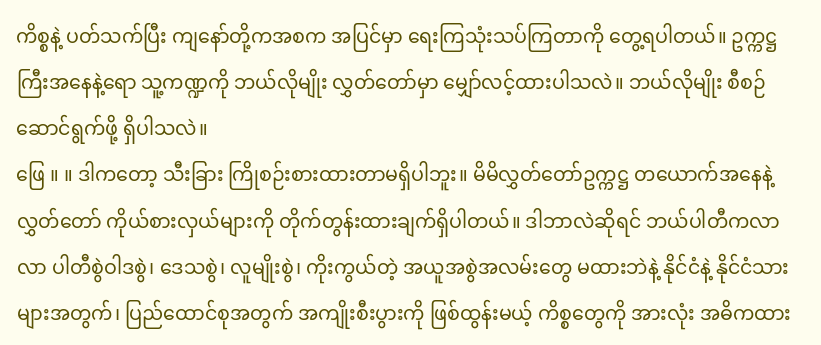ကိစ္စနဲ့ ပတ်သက်ပြီး ကျနော်တို့ကအစက အပြင်မှာ ရေးကြသုံးသပ်ကြတာကို တွေ့ရပါတယ်။ ဥက္ကဋ္ဌကြီးအနေနဲ့ရော သူ့ကဏ္ဍကို ဘယ်လိုမျိုး လွှတ်တော်မှာ မျှော်လင့်ထားပါသလဲ။ ဘယ်လိုမျိုး စီစဉ်ဆောင်ရွက်ဖို့ ရှိပါသလဲ။
ဖြေ ။ ။ ဒါကတော့ သီးခြား ကြိုစဉ်းစားထားတာမရှိပါဘူး။ မိမိလွှတ်တော်ဥက္ကဋ္ဌ တယောက်အနေနဲ့ လွှတ်တော် ကိုယ်စားလှယ်များကို တိုက်တွန်းထားချက်ရှိပါတယ်။ ဒါဘာလဲဆိုရင် ဘယ်ပါတီကလာလာ ပါတီစွဲဝါဒစွဲ၊ ဒေသစွဲ၊ လူမျိုးစွဲ၊ ကိုးကွယ်တဲ့ အယူအစွဲအလမ်းတွေ မထားဘဲနဲ့ နိုင်ငံနဲ့ နိုင်ငံသားများအတွက်၊ ပြည်ထောင်စုအတွက် အကျိုးစီးပွားကို ဖြစ်ထွန်းမယ့် ကိစ္စတွေကို အားလုံး အဓိကထား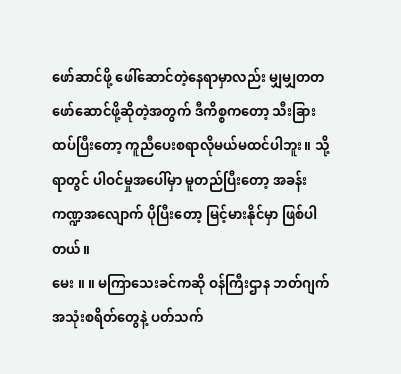ဖော်ဆာင်ဖို့ ဖေါ်ဆောင်တဲ့နေရာမှာလည်း မျှမျှတတ ဖော်ဆောင်ဖို့ဆိုတဲ့အတွက် ဒီကိစ္စကတော့ သီးခြားထပ်ပြီးတော့ ကူညီပေးစရာလိုမယ်မထင်ပါဘူး။ သို့ရာတွင် ပါဝင်မှုအပေါ်မှာ မူတည်ပြီးတော့ အခန်းကဏ္ဍအလျောက် ပိုပြီးတော့ မြင့်မားနိုင်မှာ ဖြစ်ပါတယ်။
မေး ။ ။ မကြာသေးခင်ကဆို ဝန်ကြီးဌာန ဘတ်ဂျက် အသုံးစရိတ်တွေနဲ့ ပတ်သက်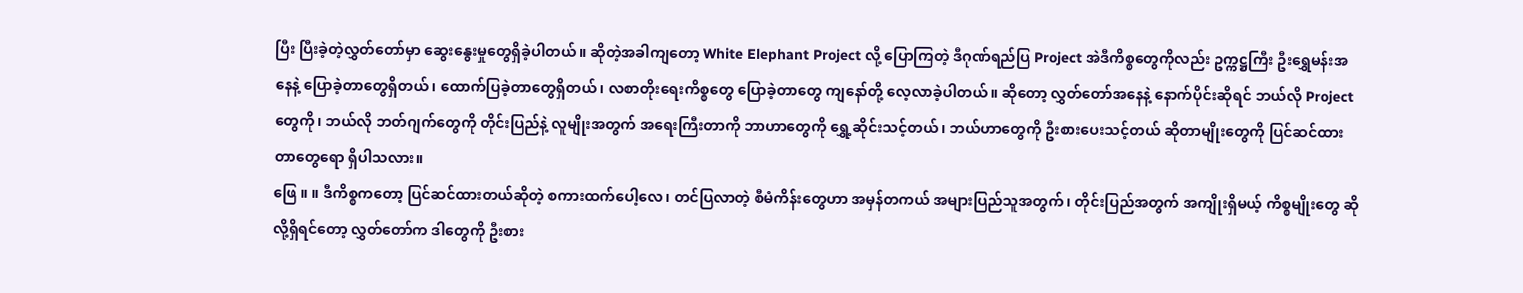ပြီး ပြီးခဲ့တဲ့လွှတ်တော်မှာ ဆွေးနွေးမှုတွေရှိခဲ့ပါတယ်။ ဆိုတဲ့အခါကျတော့ White Elephant Project လို့ ပြောကြတဲ့ ဒီဂုဏ်ရည်ပြ Project အဲဒီကိစ္စတွေကိုလည်း ဥက္ကဋ္ဌကြီး ဦးရွှေမန်းအနေနဲ့ ပြောခဲ့တာတွေရှိတယ်၊ ထောက်ပြခဲ့တာတွေရှိတယ်၊ လစာတိုးရေးကိစ္စတွေ ပြောခဲ့တာတွေ ကျနော်တို့ လေ့လာခဲ့ပါတယ်။ ဆိုတော့ လွှတ်တော်အနေနဲ့ နောက်ပိုင်းဆိုရင် ဘယ်လို Project တွေကို၊ ဘယ်လို ဘတ်ဂျက်တွေကို တိုင်းပြည်နဲ့ လူမျိုးအတွက် အရေးကြီးတာကို ဘာဟာတွေကို ရွှေ့ဆိုင်းသင့်တယ်၊ ဘယ်ဟာတွေကို ဦးစားပေးသင့်တယ် ဆိုတာမျိုးတွေကို ပြင်ဆင်ထားတာတွေရော ရှိပါသလား။
ဖြေ ။ ။ ဒီကိစ္စကတော့ ပြင်ဆင်ထားတယ်ဆိုတဲ့ စကားထက်ပေါ့လေ၊ တင်ပြလာတဲ့ စီမံကိန်းတွေဟာ အမှန်တကယ် အများပြည်သူအတွက်၊ တိုင်းပြည်အတွက် အကျိုးရှိမယ့် ကိစ္စမျိုးတွေ ဆိုလို့ရှိရင်တော့ လွှတ်တော်က ဒါတွေကို ဦးစား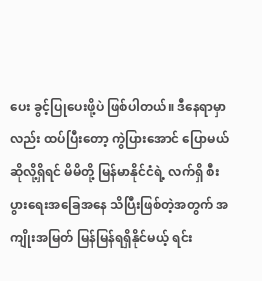ပေး ခွင့်ပြုပေးဖို့ပဲ ဖြစ်ပါတယ်။ ဒီနေရာမှာလည်း ထပ်ပြီးတော့ ကွဲပြားအောင် ပြောမယ်ဆိုလို့ရှိရင် မိမိတို့ မြန်မာနိုင်ငံရဲ့ လက်ရှိ စီးပွားရေးအခြေအနေ သိပြီးဖြစ်တဲ့အတွက် အကျိုးအမြတ် မြန်မြန်ရရှိနိုင်မယ့် ရင်း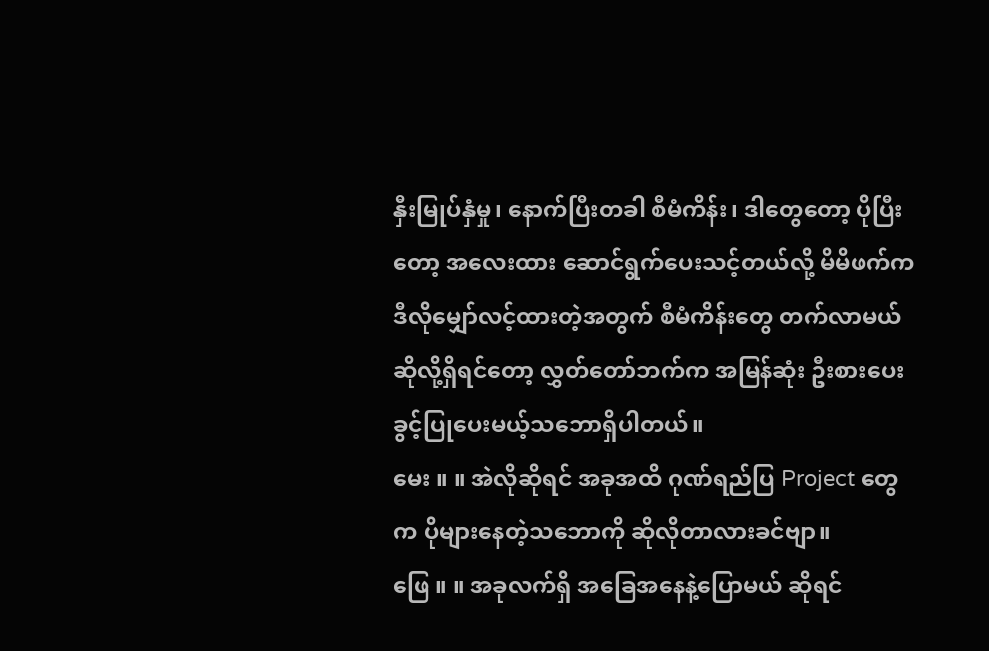နှီးမြုပ်နှံမှု၊ နောက်ပြီးတခါ စီမံကိန်း၊ ဒါတွေတော့ ပိုပြီးတော့ အလေးထား ဆောင်ရွက်ပေးသင့်တယ်လို့ မိမိဖက်က ဒီလိုမျှော်လင့်ထားတဲ့အတွက် စီမံကိန်းတွေ တက်လာမယ် ဆိုလို့ရှိရင်တော့ လွှတ်တော်ဘက်က အမြန်ဆုံး ဦးစားပေး ခွင့်ပြုပေးမယ့်သဘောရှိပါတယ်။
မေး ။ ။ အဲလိုဆိုရင် အခုအထိ ဂုဏ်ရည်ပြ Project တွေက ပိုများနေတဲ့သဘောကို ဆိုလိုတာလားခင်ဗျာ။
ဖြေ ။ ။ အခုလက်ရှိ အခြေအနေနဲ့ပြောမယ် ဆိုရင်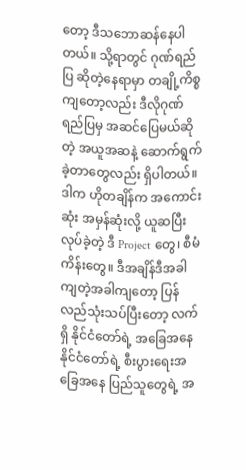တော့ ဒီသဘောဆန်နေပါတယ်။ သို့ရာတွင် ဂုဏ်ရည်ပြ ဆိုတဲ့နေရာမှာ တချို့ကိစ္စကျတော့လည်း ဒီလိုဂုဏ်ရည်ပြမှ အဆင်ပြေမယ်ဆိုတဲ့ အယူအဆနဲ့ ဆောက်ရွက်ခဲ့တာတွေလည်း ရှိပါတယ်။ ဒါက ဟိုတချိန်က အကောင်းဆုံး အမှန်ဆုံးလို့ ယူဆပြီး လုပ်ခဲ့တဲ့ ဒီ Project တွေ၊ စီမံကိန်းတွေ။ ဒီအချိန်ဒီအခါ ကျတဲ့အခါကျတော့ ပြန်လည်သုံးသပ်ပြီးတော့ လက်ရှိ နိုင်ငံတော်ရဲ့ အခြေအနေ နိုင်ငံတော်ရဲ့ စီးပွားရေးအခြေအနေ ပြည်သူတွေရဲ့ အ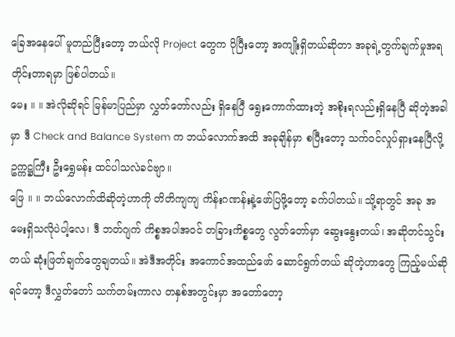ခြေအနေပေါ် မူတည်ပြီးတော့ ဘယ်လို Project တွေက ပိုပြီးတော့ အကျိုးရှိတယ်ဆိုတာ အခုရဲ့တွက်ချက်မှုအရ တိုင်းတာရမှာ ဖြစ်ပါတယ်။
မေး ။ ။ အဲလိုဆိုရင် မြန်မာပြည်မှာ လွှတ်တော်လည်း ရှိနေပြီ ရွေးကောက်ထားတဲ့ အစိုးရလည်းရှိနေပြီ ဆိုတဲ့အခါမှာ ဒီ Check and Balance System က ဘယ်လောက်အထိ အခုချိန်မှာ စပြီးတော့ သက်ဝင်လှုပ်ရှားနေပြီလို့ ဥက္ကဋ္ဌကြီး ဦးရွှေမန်း ထင်ပါသလဲခင်ဗျာ။
ဖြေ ။ ။ ဘယ်လောက်ထိဆိုတဲ့ဟာကို တိတိကျကျ ကိန်းဂဏန်းနဲ့ဖော်ပြဖို့တော့ ခက်ပါတယ်။ သို့ရာတွင် အခု အမေးရှိသလိုပဲပါ့လေ၊ ဒီ ဘတ်ဂျက် ကိစ္စအပါအဝင် တခြားကိစ္စတွေ လွတ်တော်မှာ ဆွေးနွေးတယ်၊ အဆိုတင်သွင်းတယ် ဆုံးဖြတ်ချက်တွေချတယ်။ အဲဒီအတိုင်း အကောင်အထည်ဖော် ဆောင်ရွက်တယ် ဆိုတဲ့ဟာတွေ ကြည့်မယ်ဆိုရင်တော့ ဒီလွှတ်တော် သက်တမ်းကာလ တနှစ်အတွင်းမှာ အတော်တော့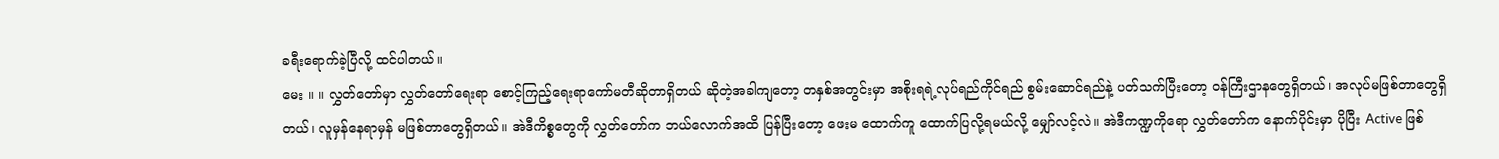ခရီးရောက်ခဲ့ပြီလို့ ထင်ပါတယ်။
မေး ။ ။ လွှတ်တော်မှာ လွှတ်တော်ရေးရာ စောင့်ကြည့်ရေးရာကော်မတီဆိုတာရှိတယ် ဆိုတဲ့အခါကျတော့ တနှစ်အတွင်းမှာ အစိုးရရဲ့လုပ်ရည်ကိုင်ရည် စွမ်းဆောင်ရည်နဲ့ ပတ်သက်ပြီးတော့ ဝန်ကြီးဌာနတွေရှိတယ်၊ အလုပ်မဖြစ်တာတွေရှိတယ်၊ လူမှန်နေရာမှန် မဖြစ်တာတွေရှိတယ်။ အဲဒီကိစ္စတွေကို လွှတ်တော်က ဘယ်လောက်အထိ ပြန်ပြီးတော့ ဖေးမ ထောက်ကူ ထောက်ပြလို့ရမယ်လို့ မျှော်လင့်လဲ။ အဲဒီကဏ္ဍကိုရော လွှတ်တော်က နောက်ပိုင်းမှာ ပိုပြီး Active ဖြစ်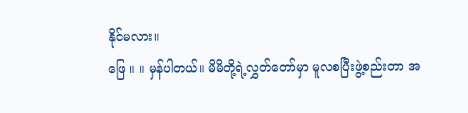နိုင်မလား။
ဖြေ ။ ။ မှန်ပါတယ်။ မိမိတို့ရဲ့လွှတ်တော်မှာ မူလစပြီးဖွဲ့စည်းတာ အ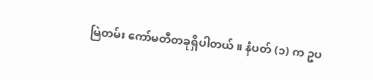မြဲတမ်း ကော်မတီတခုရှိပါတယ်။ နံပတ် (၁) က ဥပ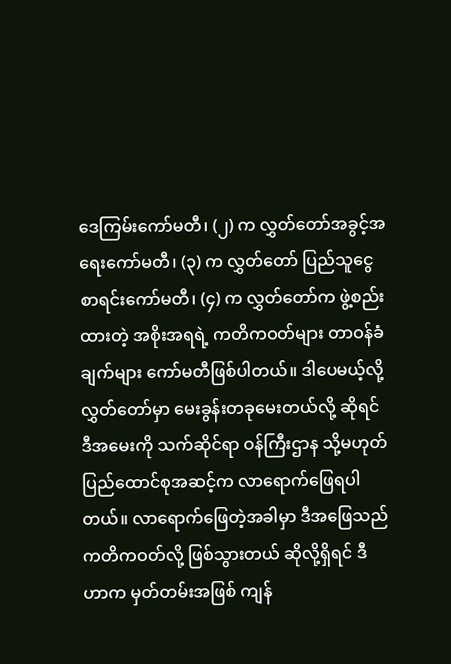ဒေကြမ်းကော်မတီ၊ (၂) က လွှတ်တော်အခွင့်အရေးကော်မတီ၊ (၃) က လွှတ်တော် ပြည်သူငွေစာရင်းကော်မတီ၊ (၄) က လွှတ်တော်က ဖွဲ့စည်းထားတဲ့ အစိုးအရရဲ့ ကတိကဝတ်များ တာဝန်ခံချက်များ ကော်မတီဖြစ်ပါတယ်။ ဒါပေမယ့်လို့ လွှတ်တော်မှာ မေးခွန်းတခုမေးတယ်လို့ ဆိုရင် ဒီအမေးကို သက်ဆိုင်ရာ ဝန်ကြီးဌာန သို့မဟုတ် ပြည်ထောင်စုအဆင့်က လာရောက်ဖြေရပါတယ်။ လာရောက်ဖြေတဲ့အခါမှာ ဒီအဖြေသည် ကတိကဝတ်လို့ ဖြစ်သွားတယ် ဆိုလို့ရှိရင် ဒီဟာက မှတ်တမ်းအဖြစ် ကျန်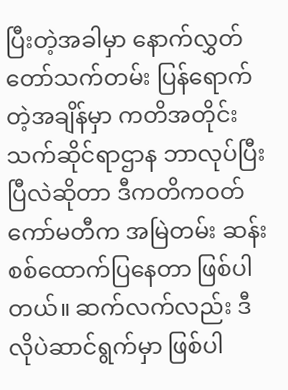ပြီးတဲ့အခါမှာ နောက်လွှတ်တော်သက်တမ်း ပြန်ရောက်တဲ့အချိန်မှာ ကတိအတိုင်း သက်ဆိုင်ရာဌာန ဘာလုပ်ပြီးပြီလဲဆိုတာ ဒီကတိကဝတ်ကော်မတီက အမြဲတမ်း ဆန်းစစ်ထောက်ပြနေတာ ဖြစ်ပါတယ်။ ဆက်လက်လည်း ဒီလိုပဲဆာင်ရွက်မှာ ဖြစ်ပါ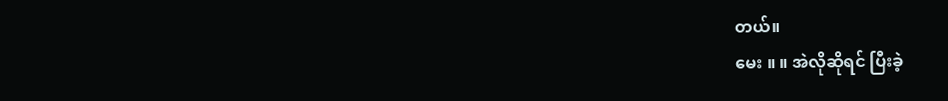တယ်။
မေး ။ ။ အဲလိုဆိုရင် ပြီးခဲ့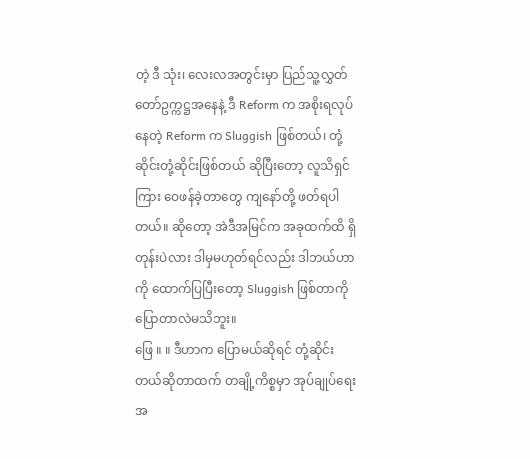တဲ့ ဒီ သုံး၊ လေးလအတွင်းမှာ ပြည်သူ့လွှတ်တော်ဥက္ကဋ္ဌအနေနဲ့ ဒီ Reform က အစိုးရလုပ်နေတဲ့ Reform က Sluggish ဖြစ်တယ်၊ တုံ့ဆိုင်းတုံ့ဆိုင်းဖြစ်တယ် ဆိုပြီးတော့ လူသိရှင်ကြား ဝေဖန်ခဲ့တာတွေ ကျနော်တို့ ဖတ်ရပါတယ်။ ဆိုတော့ အဲဒီအမြင်က အခုထက်ထိ ရှိတုန်းပဲလား ဒါမှမဟုတ်ရင်လည်း ဒါဘယ်ဟာကို ထောက်ပြပြီးတော့ Sluggish ဖြစ်တာကို ပြောတာလဲမသိဘူး။
ဖြေ ။ ။ ဒီဟာက ပြောမယ်ဆိုရင် တုံ့ဆိုင်းတယ်ဆိုတာထက် တချို့ကိစ္စမှာ အုပ်ချုပ်ရေးအ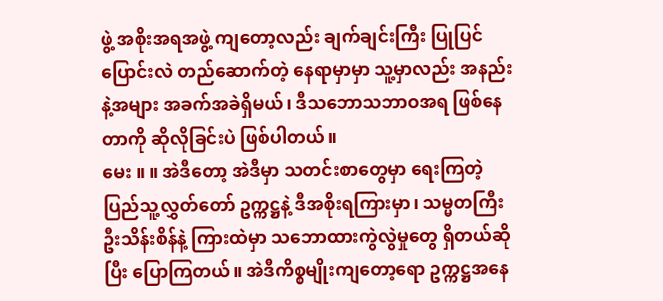ဖွဲ့ အစိုးအရအဖွဲ့ ကျတော့လည်း ချက်ချင်းကြီး ပြုပြင်ပြောင်းလဲ တည်ဆောက်တဲ့ နေရာမှာမှာ သူ့မှာလည်း အနည်းနဲ့အများ အခက်အခဲရှိမယ်၊ ဒီသဘောသဘာဝအရ ဖြစ်နေတာကို ဆိုလိုခြင်းပဲ ဖြစ်ပါတယ်။
မေး ။ ။ အဲဒီတော့ အဲဒီမှာ သတင်းစာတွေမှာ ရေးကြတဲ့ ပြည်သူ့လွှတ်တော် ဥက္ကဋ္ဌနဲ့ ဒီအစိုးရကြားမှာ၊ သမ္မတကြီး ဦးသိန်းစိန်နဲ့ ကြားထဲမှာ သဘောထားကွဲလွဲမှုတွေ ရှိတယ်ဆိုပြီး ပြောကြတယ်။ အဲဒီကိစ္စမျိုးကျတော့ရော ဥက္ကဋ္ဌအနေ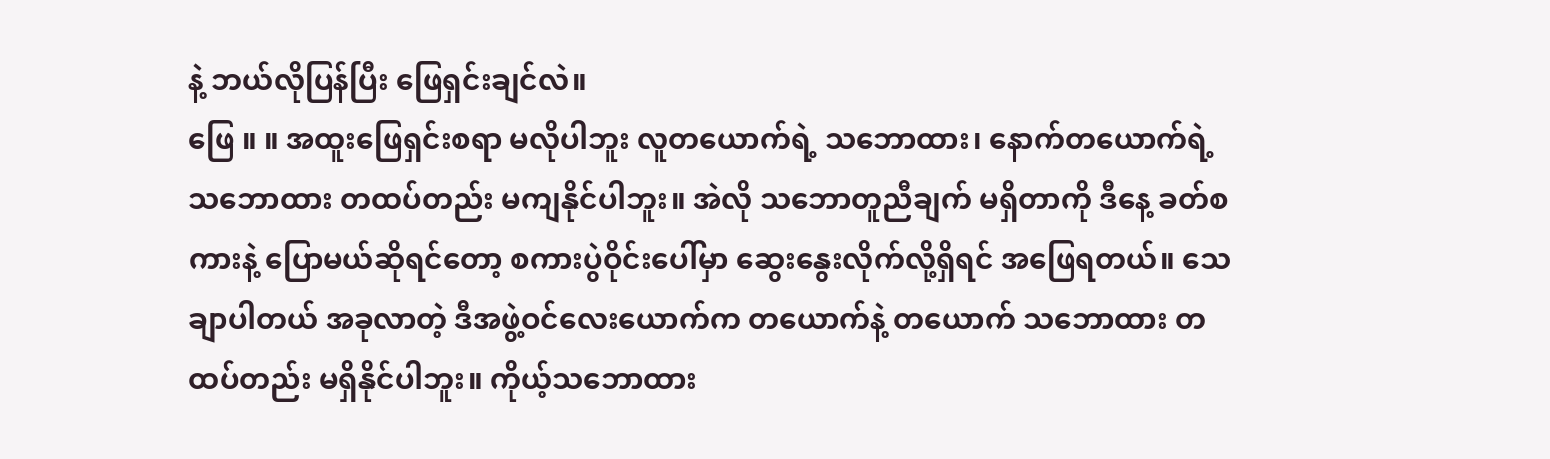နဲ့ ဘယ်လိုပြန်ပြီး ဖြေရှင်းချင်လဲ။
ဖြေ ။ ။ အထူးဖြေရှင်းစရာ မလိုပါဘူး လူတယောက်ရဲ့ သဘောထား၊ နောက်တယောက်ရဲ့ သဘောထား တထပ်တည်း မကျနိုင်ပါဘူး။ အဲလို သဘောတူညီချက် မရှိတာကို ဒီနေ့ ခတ်စကားနဲ့ ပြောမယ်ဆိုရင်တော့ စကားပွဲဝိုင်းပေါ်မှာ ဆွေးနွေးလိုက်လို့ရှိရင် အဖြေရတယ်။ သေချာပါတယ် အခုလာတဲ့ ဒီအဖွဲ့ဝင်လေးယောက်က တယောက်နဲ့ တယောက် သဘောထား တထပ်တည်း မရှိနိုင်ပါဘူး။ ကိုယ့်သဘောထား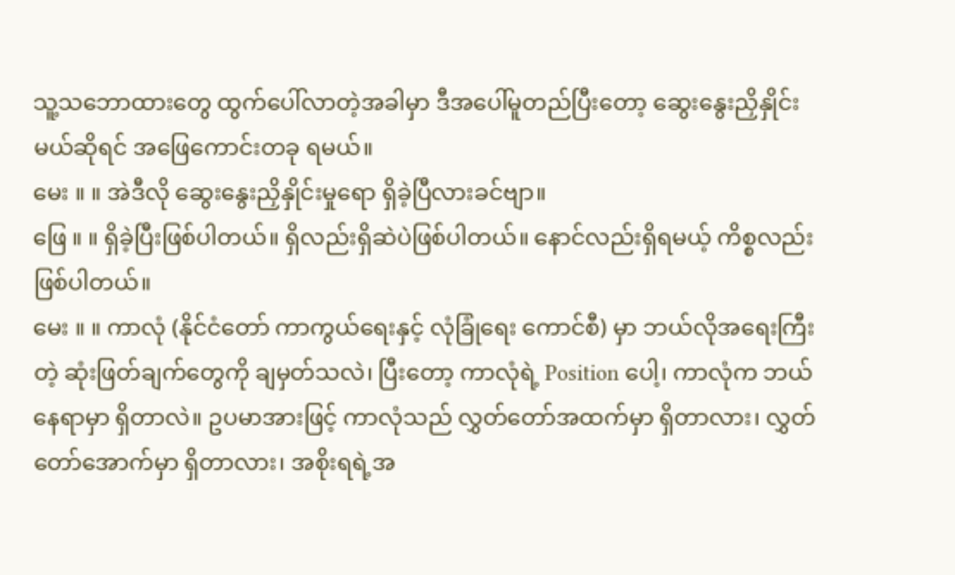သူ့သဘောထားတွေ ထွက်ပေါ်လာတဲ့အခါမှာ ဒီအပေါ်မူတည်ပြီးတော့ ဆွေးနွေးညှိနှိုင်းမယ်ဆိုရင် အဖြေကောင်းတခု ရမယ်။
မေး ။ ။ အဲဒီလို ဆွေးနွေးညှိနှိုင်းမှုရော ရှိခဲ့ပြီလားခင်ဗျာ။
ဖြေ ။ ။ ရှိခဲ့ပြီးဖြစ်ပါတယ်။ ရှိလည်းရှိဆဲပဲဖြစ်ပါတယ်။ နောင်လည်းရှိရမယ့် ကိစ္စလည်း ဖြစ်ပါတယ်။
မေး ။ ။ ကာလုံ (နိုင်ငံတော် ကာကွယ်ရေးနှင့် လုံခြုံရေး ကောင်စီ) မှာ ဘယ်လိုအရေးကြီးတဲ့ ဆုံးဖြတ်ချက်တွေကို ချမှတ်သလဲ၊ ပြီးတော့ ကာလုံရဲ့ Position ပေါ့၊ ကာလုံက ဘယ်နေရာမှာ ရှိတာလဲ။ ဥပမာအားဖြင့် ကာလုံသည် လွှတ်တော်အထက်မှာ ရှိတာလား၊ လွှတ်တော်အောက်မှာ ရှိတာလား၊ အစိုးရရဲ့အ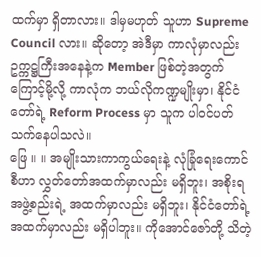ထက်မှာ ရှိတာလား။ ဒါမှမဟုတ် သူဟာ Supreme Council လား။ ဆိုတော့ အဲဒီမှာ ကာလုံမှာလည်း ဥက္ကဋ္ဌကြီးအနေနဲ့က Member ဖြစ်တဲ့အတွက်ကြောင့်မို့လို့ ကာလုံက ဘယ်လိုကဏ္ဍမျိုးမှာ၊ နိုင်ငံတော်ရဲ့ Reform Process မှာ သူက ပါဝင်ပတ်သက်နေပါသလဲ။
ဖြေ ။ ။ အမျိုးသားကာကွယ်ရေးနဲ့ လုံခြုံရေးကောင်စီဟာ လွှတ်တော်အထက်မှာလည်း မရှိဘူး၊ အစိုးရအဖွဲ့စည်းရဲ့ အထက်မှာလည်း မရှိဘူး၊ နိုင်ငံတော်ရဲ့ အထက်မှာလည်း မရှိပါဘူး။ ကိုအောင်ဇော်တို့ သိတဲ့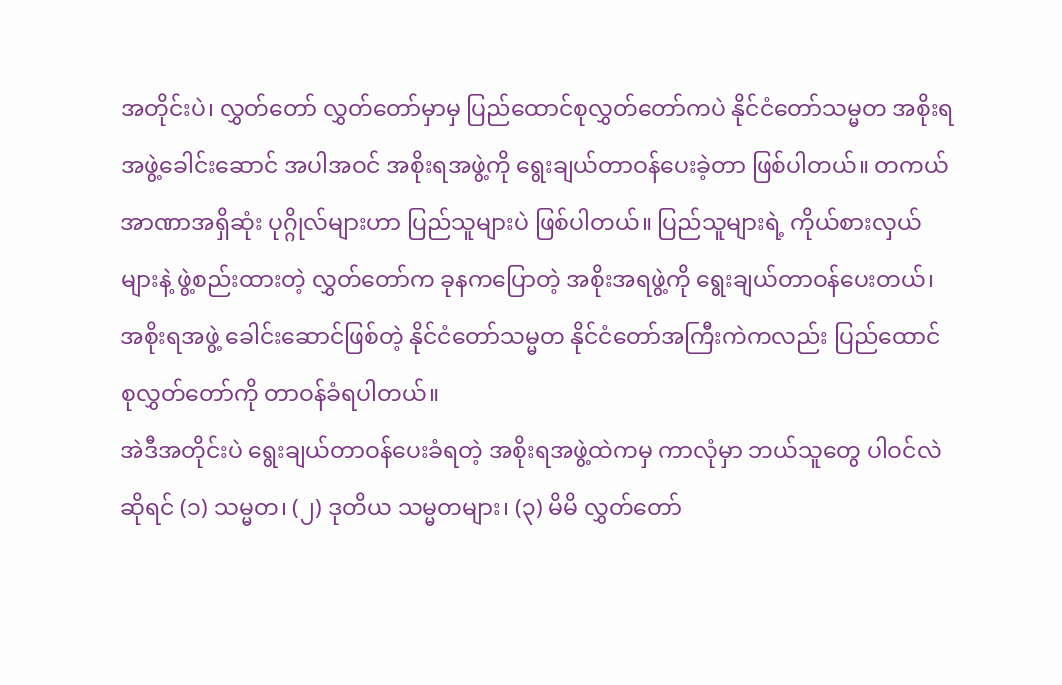အတိုင်းပဲ၊ လွှတ်တော် လွှတ်တော်မှာမှ ပြည်ထောင်စုလွှတ်တော်ကပဲ နိုင်ငံတော်သမ္မတ အစိုးရအဖွဲ့ခေါင်းဆောင် အပါအဝင် အစိုးရအဖွဲ့ကို ရွေးချယ်တာဝန်ပေးခဲ့တာ ဖြစ်ပါတယ်။ တကယ် အာဏာအရှိဆုံး ပုဂ္ဂိုလ်များဟာ ပြည်သူများပဲ ဖြစ်ပါတယ်။ ပြည်သူများရဲ့ ကိုယ်စားလှယ်များနဲ့ ဖွဲ့စည်းထားတဲ့ လွှတ်တော်က ခုနကပြောတဲ့ အစိုးအရဖွဲ့ကို ရွေးချယ်တာဝန်ပေးတယ်၊ အစိုးရအဖွဲ့ ခေါင်းဆောင်ဖြစ်တဲ့ နိုင်ငံတော်သမ္မတ နိုင်ငံတော်အကြီးကဲကလည်း ပြည်ထောင်စုလွှတ်တော်ကို တာဝန်ခံရပါတယ်။
အဲဒီအတိုင်းပဲ ရွေးချယ်တာဝန်ပေးခံရတဲ့ အစိုးရအဖွဲ့ထဲကမှ ကာလုံမှာ ဘယ်သူတွေ ပါဝင်လဲဆိုရင် (၁) သမ္မတ၊ (၂) ဒုတိယ သမ္မတများ၊ (၃) မိမိ လွှတ်တော်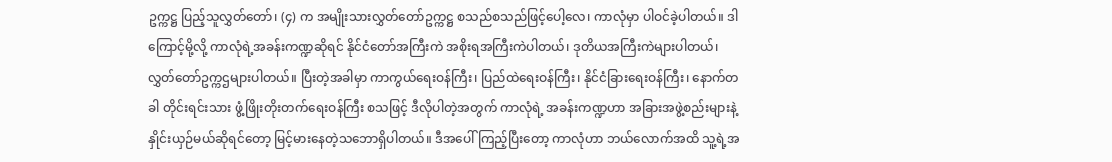ဥက္ကဋ္ဌ ပြည့်သူလွှတ်တော်၊ (၄) က အမျိုးသားလွှတ်တော်ဥက္ကဋ္ဌ စသည်စသည်ဖြင့်ပေါ့လေ၊ ကာလုံမှာ ပါဝင်ခဲ့ပါတယ်။ ဒါကြောင့်မို့လို့ ကာလုံရဲ့အခန်းကဏ္ဍဆိုရင် နိုင်ငံတော်အကြီးကဲ အစိုးရအကြီးကဲပါတယ်၊ ဒုတိယအကြီးကဲများပါတယ်၊ လွှတ်တော်ဥက္ကဌများပါတယ်။ ပြီးတဲ့အခါမှာ ကာကွယ်ရေးဝန်ကြီး၊ ပြည်ထဲရေးဝန်ကြီး၊ နိုင်ငံခြားရေးဝန်ကြီး၊ နောက်တခါ တိုင်းရင်းသား ဖွံ့ဖြိုးတိုးတက်ရေးဝန်ကြီး စသဖြင့် ဒီလိုပါတဲ့အတွက် ကာလုံရဲ့ အခန်းကဏ္ဍဟာ အခြားအဖွဲ့စည်းများနဲ့နှိုင်းယှဉ်မယ်ဆိုရင်တော့ မြင့်မားနေတဲ့သဘောရှိပါတယ်။ ဒီအပေါ်ကြည့်ပြီးတော့ ကာလုံဟာ ဘယ်လောက်အထိ သူ့ရဲ့အ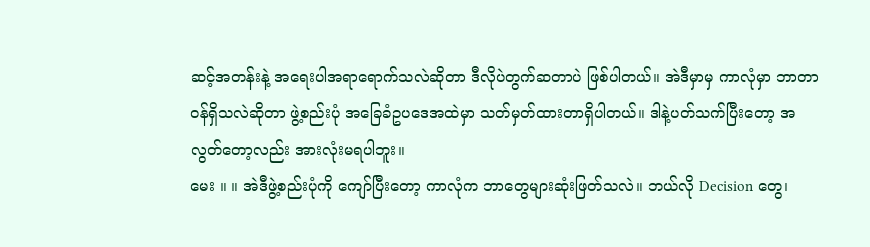ဆင့်အတန်းနဲ့ အရေးပါအရာရောက်သလဲဆိုတာ ဒီလိုပဲတွက်ဆတာပဲ ဖြစ်ပါတယ်။ အဲဒီမှာမှ ကာလုံမှာ ဘာတာဝန်ရှိသလဲဆိုတာ ဖွဲ့စည်းပုံ အခြေခံဥပဒေအထဲမှာ သတ်မှတ်ထားတာရှိပါတယ်။ ဒါနဲ့ပတ်သက်ပြီးတော့ အလွတ်တော့လည်း အားလုံးမရပါဘူး။
မေး ။ ။ အဲဒီဖွဲ့စည်းပုံကို ကျော်ပြီးတော့ ကာလုံက ဘာတွေများဆုံးဖြတ်သလဲ။ ဘယ်လို Decision တွေ၊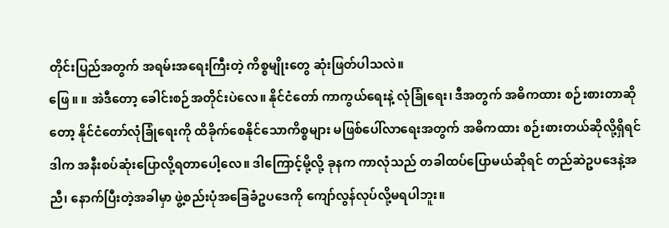တိုင်းပြည်အတွက် အရမ်းအရေးကြီးတဲ့ ကိစ္စမျိုးတွေ ဆုံးဖြတ်ပါသလဲ။
ဖြေ ။ ။ အဲဒီတော့ ခေါင်းစဉ်အတိုင်းပဲလေ။ နိုင်ငံတော် ကာကွယ်ရေးနဲ့ လုံခြုံရေး၊ ဒီအတွက် အဓိကထား စဉ်းစားတာဆိုတော့ နိုင်ငံတော်လုံခြုံရေးကို ထိခိုက်စေနိုင်သောကိစ္စများ မဖြစ်ပေါ်လာရေးအတွက် အဓိကထား စဉ်းစားတယ်ဆိုလို့ရှိရင် ဒါက အနီးစပ်ဆုံးပြောလို့ရတာပေါ့လေ။ ဒါကြောင့်မို့လို့ ခုနက ကာလုံသည် တခါထပ်ပြောမယ်ဆိုရင် တည်ဆဲဥပဒေနဲ့အညီ၊ နောက်ပြီးတဲ့အခါမှာ ဖွဲ့စည်းပုံအခြေခံဥပဒေကို ကျော်လွန်လုပ်လို့မရပါဘူး။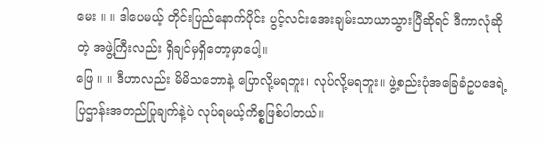မေး ။ ။ ဒါပေမယ့် တိုင်းပြည်နောက်ပိုင်း ပွင့်လင်းအေးချမ်းသာယာသွားပြီဆိုရင် ဒီကာလုံဆိုတဲ့ အဖွဲ့ကြီးလည်း ရှိချင်မှရှိတော့မှာပေါ့။
ဖြေ ။ ။ ဒီဟာလည်း မိမိသဘောနဲ့ ပြောလို့မရဘူး၊ လုပ်လို့မရဘူး။ ဖွဲ့စည်းပုံအခြေခံဥပဒေရဲ့ ပြဌာန်းအတည်ပြုချက်နဲ့ပဲ လုပ်ရမယ့်ကိစ္စဖြစ်ပါတယ်။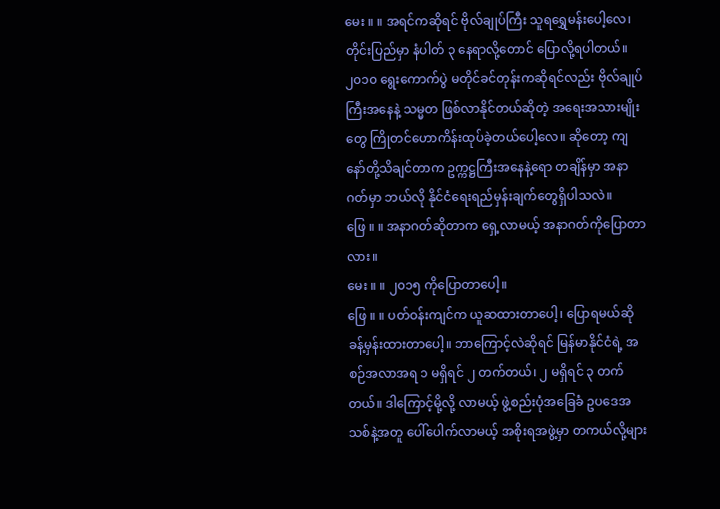မေး ။ ။ အရင်ကဆိုရင် ဗိုလ်ချုပ်ကြီး သူရရွှေမန်းပေါ့လေ၊ တိုင်းပြည်မှာ နံပါတ် ၃ နေရာလို့တောင် ပြောလို့ရပါတယ်။ ၂၀၁၀ ရွေးကောက်ပွဲ မတိုင်ခင်တုန်းကဆိုရင်လည်း ဗိုလ်ချုပ်ကြီးအနေနဲ့ သမ္မတ ဖြစ်လာနိုင်တယ်ဆိုတဲ့ အရေးအသားမျိုးတွေ ကြိုတင်ဟောကိန်းထုပ်ခဲ့တယ်ပေါ့လေ။ ဆိုတော့ ကျနော်တို့သိချင်တာက ဥက္ကဋ္ဌကြီးအနေနဲ့ရော တချိန်မှာ အနာဂတ်မှာ ဘယ်လို နိုင်ငံရေးရည်မှန်းချက်တွေရှိပါသလဲ။
ဖြေ ။ ။ အနာဂတ်ဆိုတာက ရှေ့လာမယ့် အနာဂတ်ကိုပြောတာလား။
မေး ။ ။ ၂၀၁၅ ကိုပြောတာပေါ့။
ဖြေ ။ ။ ပတ်ဝန်းကျင်က ယူဆထားတာပေါ့၊ ပြောရမယ်ဆို ခန့်မှန်းထားတာပေါ့။ ဘာကြောင့်လဲဆိုရင် မြန်မာနိုင်ငံရဲ့ အစဉ်အလာအရ ၁ မရှိရင် ၂ တက်တယ်၊ ၂ မရှိရင် ၃ တက်တယ်။ ဒါကြောင့်မို့လို့ လာမယ့် ဖွဲ့စည်းပုံအခြေခံ ဥပဒေအသစ်နဲ့အတူ ပေါ်ပေါက်လာမယ့် အစိုးရအဖွဲ့မှာ တကယ်လို့များ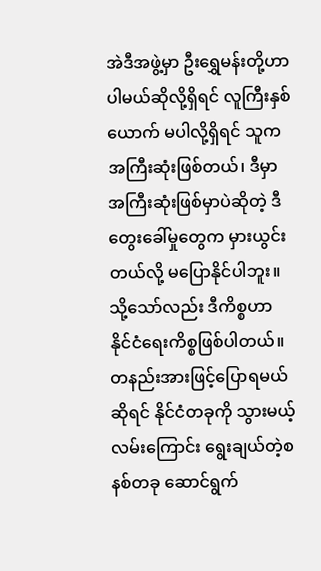အဲဒီအဖွဲ့မှာ ဦးရွှေမန်းတို့ဟာ ပါမယ်ဆိုလို့ရှိရင် လူကြီးနှစ်ယောက် မပါလို့ရှိရင် သူက အကြီးဆုံးဖြစ်တယ်၊ ဒီမှာ အကြီးဆုံးဖြစ်မှာပဲဆိုတဲ့ ဒီတွေးခေါ်မှုတွေက မှားယွင်းတယ်လို့ မပြောနိုင်ပါဘူး။ သို့သော်လည်း ဒီကိစ္စဟာ နိုင်ငံရေးကိစ္စဖြစ်ပါတယ်။ တနည်းအားဖြင့်ပြောရမယ်ဆိုရင် နိုင်ငံတခုကို သွားမယ့်လမ်းကြောင်း ရွေးချယ်တဲ့စနစ်တခု ဆောင်ရွက်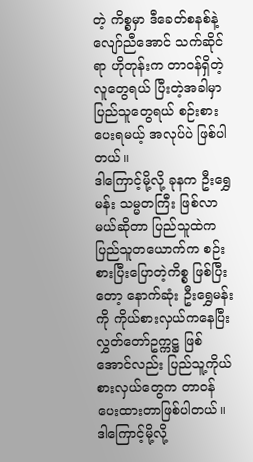တဲ့ ကိစ္စမှာ ဒီခေတ်စနစ်နဲ့ လျော်ညီအောင် သက်ဆိုင်ရာ ဟိုတုန်းက တာဝန်ရှိတဲ့လူတွေရယ် ပြီးတဲ့အခါမှာ ပြည်သူတွေရယ် စဉ်းစားပေးရမယ့် အလုပ်ပဲ ဖြစ်ပါတယ်။
ဒါကြောင့်မို့လို့ ခုနက ဦးရွှေမန်း သမ္မတကြီး ဖြစ်လာမယ်ဆိုတာ ပြည်သူထဲက ပြည်သူတယောက်က စဉ်းစားပြီးပြောတဲ့ကိစ္စ ဖြစ်ပြီးတော့ နောက်ဆုံး ဦးရွှေမန်းကို ကိုယ်စားလှယ်ကနေပြီး လွှတ်တော်ဥက္ကဋ္ဌ ဖြစ်အောင်လည်း ပြည်သူ့ကိုယ်စားလှယ်တွေက တာဝန်ပေးထားတာဖြစ်ပါတယ်။ ဒါကြောင့်မို့လို့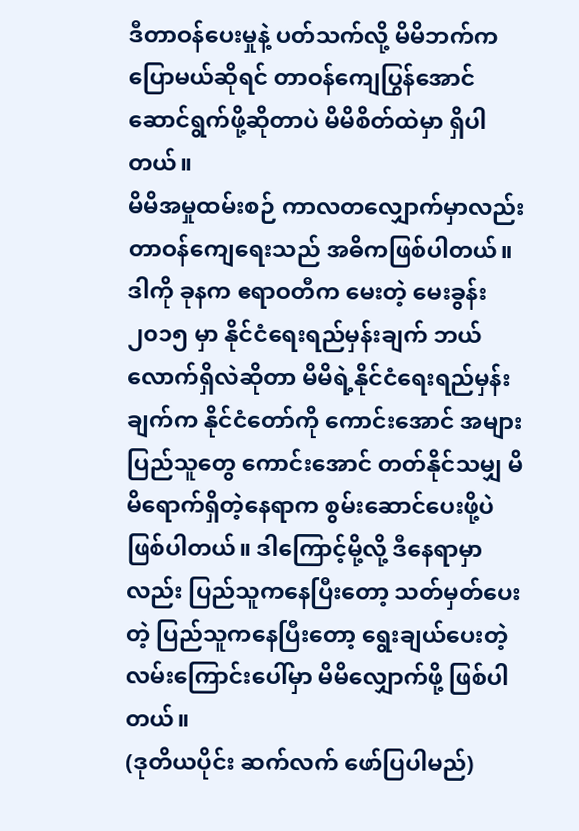ဒီတာဝန်ပေးမှုနဲ့ ပတ်သက်လို့ မိမိဘက်က ပြောမယ်ဆိုရင် တာဝန်ကျေပြွန်အောင် ဆောင်ရွက်ဖို့ဆိုတာပဲ မိမိစိတ်ထဲမှာ ရှိပါတယ်။
မိမိအမှုထမ်းစဉ် ကာလတလျှောက်မှာလည်း တာဝန်ကျေရေးသည် အဓိကဖြစ်ပါတယ်။ ဒါကို ခုနက ဧရာဝတီက မေးတဲ့ မေးခွန်း ၂၀၁၅ မှာ နိုင်ငံရေးရည်မှန်းချက် ဘယ်လောက်ရှိလဲဆိုတာ မိမိရဲ့နိုင်ငံရေးရည်မှန်းချက်က နိုင်ငံတော်ကို ကောင်းအောင် အများပြည်သူတွေ ကောင်းအောင် တတ်နိုင်သမျှ မိမိရောက်ရှိတဲ့နေရာက စွမ်းဆောင်ပေးဖို့ပဲ ဖြစ်ပါတယ်။ ဒါကြောင့်မို့လို့ ဒီနေရာမှာလည်း ပြည်သူကနေပြီးတော့ သတ်မှတ်ပေးတဲ့ ပြည်သူကနေပြီးတော့ ရွေးချယ်ပေးတဲ့ လမ်းကြောင်းပေါ်မှာ မိမိလျှောက်ဖို့ ဖြစ်ပါတယ်။
(ဒုတိယပိုင်း ဆက်လက် ဖော်ပြပါမည်)